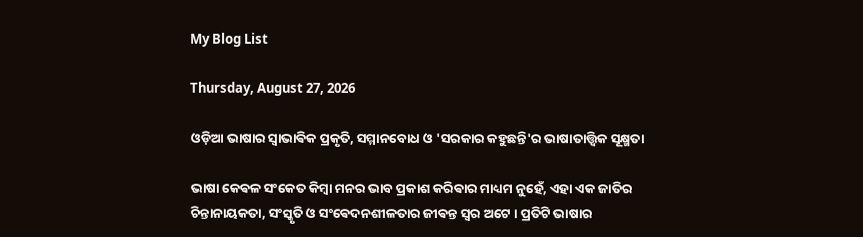My Blog List

Thursday, August 27, 2026

ଓଡ଼ିଆ ଭାଷାର ସ୍ଵାଭାଵିକ ପ୍ରକୃତି, ସମ୍ମାନବୋଧ ଓ 'ସରକାର କହୁଛନ୍ତି'ର ଭାଷାତାତ୍ତ୍ଵିକ ସୂକ୍ଷ୍ମତା

ଭାଷା କେଵଳ ସଂକେତ କିମ୍ବା ମନର ଭାବ ପ୍ରକାଶ କରିଵାର ମାଧ୍ୟମ ନୁହେଁ, ଏହା ଏକ ଜାତିର ଚିନ୍ତାନାୟକତା, ସଂସ୍କୃତି ଓ ସଂଵେଦନଶୀଳତାର ଜୀଵନ୍ତ ସ୍ଵର ଅଟେ । ପ୍ରତିଟି ଭାଷାର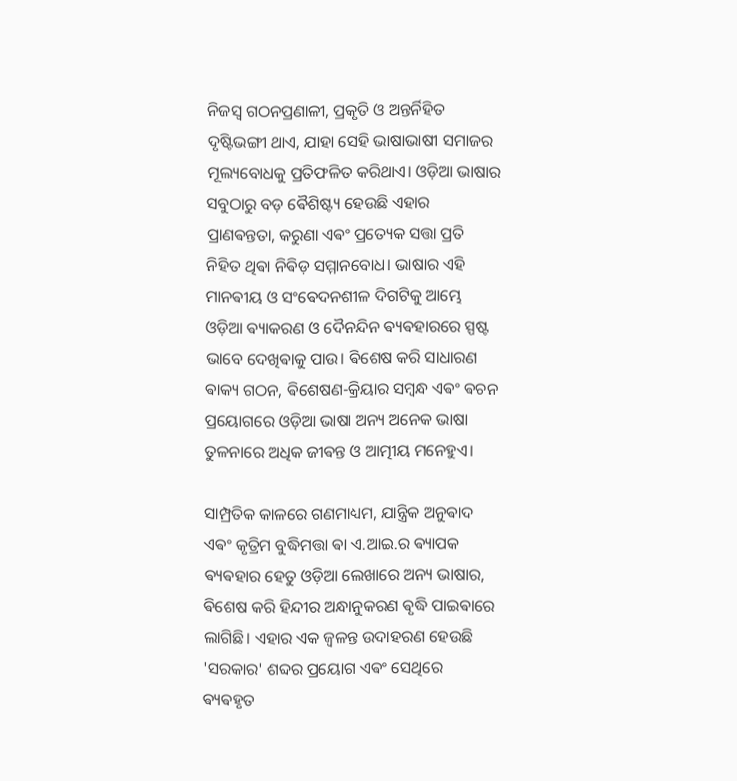ନିଜସ୍ଵ ଗଠନପ୍ରଣାଳୀ, ପ୍ରକୃତି ଓ ଅନ୍ତର୍ନିହିତ ଦୃଷ୍ଟିଭଙ୍ଗୀ ଥାଏ, ଯାହା ସେହି ଭାଷାଭାଷୀ ସମାଜର ମୂଲ୍ୟବୋଧକୁ ପ୍ରତିଫଳିତ କରିଥାଏ। ଓଡ଼ିଆ ଭାଷାର ସବୁଠାରୁ ବଡ଼ ଵୈଶିଷ୍ଟ୍ୟ ହେଉଛି ଏହାର ପ୍ରାଣଵନ୍ତତା, କରୁଣା ଏଵଂ ପ୍ରତ୍ୟେକ ସତ୍ତା ପ୍ରତି ନିହିତ ଥିଵା ନିଵିଡ଼ ସମ୍ମାନବୋଧ। ଭାଷାର ଏହି ମାନଵୀୟ ଓ ସଂଵେଦନଶୀଳ ଦିଗଟିକୁ ଆମ୍ଭେ ଓଡ଼ିଆ ଵ୍ୟାକରଣ ଓ ଦୈନନ୍ଦିନ ଵ୍ୟଵହାରରେ ସ୍ପଷ୍ଟ ଭାବେ ଦେଖିଵାକୁ ପାଉ। ଵିଶେଷ କରି ସାଧାରଣ ଵାକ୍ୟ ଗଠନ, ଵିଶେଷଣ-କ୍ରିୟାର ସମ୍ବନ୍ଧ ଏଵଂ ଵଚନ ପ୍ରୟୋଗରେ ଓଡ଼ିଆ ଭାଷା ଅନ୍ୟ ଅନେକ ଭାଷା ତୁଳନାରେ ଅଧିକ ଜୀଵନ୍ତ ଓ ଆତ୍ମୀୟ ମନେହୁଏ।

ସାମ୍ପ୍ରତିକ କାଳରେ ଗଣମାଧ୍ୟମ, ଯାନ୍ତ୍ରିକ ଅନୁଵାଦ ଏଵଂ କୃତ୍ରିମ ବୁଦ୍ଧିମତ୍ତା ଵା ଏ.ଆଇ.ର ଵ୍ୟାପକ ଵ୍ୟଵହାର ହେତୁ ଓଡ଼ିଆ ଲେଖାରେ ଅନ୍ୟ ଭାଷାର, ଵିଶେଷ କରି ହିନ୍ଦୀର ଅନ୍ଧାନୁକରଣ ଵୃଦ୍ଧି ପାଇଵାରେ ଲାଗିଛି। ଏହାର ଏକ ଜ୍ଵଳନ୍ତ ଉଦାହରଣ ହେଉଛି 'ସରକାର' ଶବ୍ଦର ପ୍ରୟୋଗ ଏଵଂ ସେଥିରେ ଵ୍ୟଵହୃତ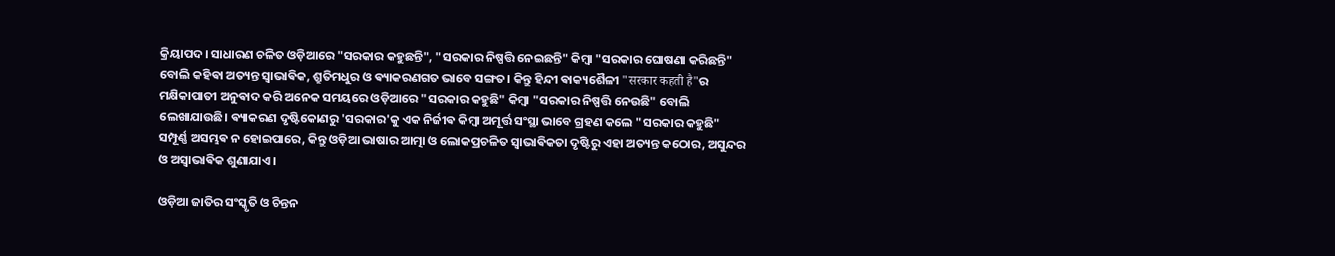କ୍ରିୟାପଦ। ସାଧାରଣ ଚଳିତ ଓଡ଼ିଆରେ "ସରକାର କହୁଛନ୍ତି", "ସରକାର ନିଷ୍ପତ୍ତି ନେଇଛନ୍ତି" କିମ୍ବା "ସରକାର ଘୋଷଣା କରିଛନ୍ତି" ବୋଲି କହିଵା ଅତ୍ୟନ୍ତ ସ୍ଵାଭାଵିକ, ଶ୍ରୁତିମଧୁର ଓ ଵ୍ୟାକରଣଗତ ଭାବେ ସଙ୍ଗତ। କିନ୍ତୁ ହିନ୍ଦୀ ଵାକ୍ୟଶୈଳୀ "सरकार कहती है"ର ମକ୍ଷିକାପାତୀ ଅନୁଵାଦ କରି ଅନେକ ସମୟରେ ଓଡ଼ିଆରେ "ସରକାର କହୁଛି" କିମ୍ବା "ସରକାର ନିଷ୍ପତ୍ତି ନେଉଛି" ବୋଲି ଲେଖାଯାଉଛି। ଵ୍ୟାକରଣ ଦୃଷ୍ଟିକୋଣରୁ 'ସରକାର'କୁ ଏକ ନିର୍ଜୀଵ କିମ୍ବା ଅମୂର୍ତ୍ତ ସଂସ୍ଥା ଭାବେ ଗ୍ରହଣ କଲେ "ସରକାର କହୁଛି" ସମ୍ପୂର୍ଣ୍ଣ ଅସମ୍ଭଵ ନ ହୋଇପାରେ, କିନ୍ତୁ ଓଡ଼ିଆ ଭାଷାର ଆତ୍ମା ଓ ଲୋକପ୍ରଚଳିତ ସ୍ଵାଭାଵିକତା ଦୃଷ୍ଟିରୁ ଏହା ଅତ୍ୟନ୍ତ କଠୋର, ଅସୁନ୍ଦର ଓ ଅସ୍ଵାଭାଵିକ ଶୁଣାଯାଏ।

ଓଡ଼ିଆ ଜାତିର ସଂସ୍କୃତି ଓ ଚିନ୍ତନ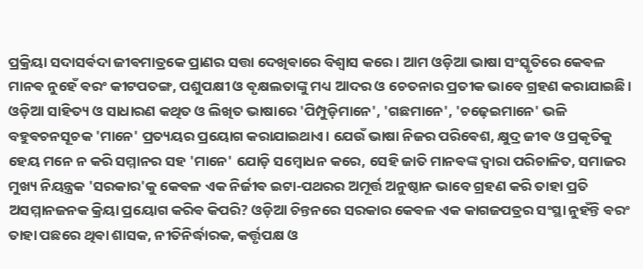ପ୍ରକ୍ରିୟା ସଦାସର୍ଵଦା ଜୀଵମାତ୍ରକେ ପ୍ରାଣର ସତ୍ତା ଦେଖିଵାରେ ବିଶ୍ଵାସ କରେ। ଆମ ଓଡ଼ିଆ ଭାଷା ସଂସ୍କୃତିରେ କେଵଳ ମାନଵ ନୁହେଁ ଵରଂ କୀଟପତଙ୍ଗ, ପଶୁପକ୍ଷୀ ଓ ଵୃକ୍ଷଲତାଙ୍କୁ ମଧ୍ୟ ଆଦର ଓ ଚେତନାର ପ୍ରତୀକ ଭାବେ ଗ୍ରହଣ କରାଯାଇଛି। ଓଡ଼ିଆ ସାହିତ୍ୟ ଓ ସାଧାରଣ କଥିତ ଓ ଲିଖିତ ଭାଷାରେ 'ପିମ୍ପୁଡ଼ିମାନେ', 'ଗଛମାନେ', 'ଚଢ଼େଇମାନେ' ଭଳି ବହୁଵଚନସୂଚକ 'ମାନେ' ପ୍ରତ୍ୟୟର ପ୍ରୟୋଗ କରାଯାଇଥାଏ। ଯେଉଁ ଭାଷା ନିଜର ପରିଵେଶ, କ୍ଷୁଦ୍ର ଜୀଵ ଓ ପ୍ରକୃତିକୁ ହେୟ ମନେ ନ କରି ସମ୍ମାନର ସହ 'ମାନେ' ଯୋଡ଼ି ସମ୍ବୋଧନ କରେ, ସେହି ଜାତି ମାନଵଙ୍କ ଦ୍ଵାରା ପରିଚାଳିତ, ସମାଜର ମୁଖ୍ୟ ନିୟନ୍ତ୍ରକ 'ସରକାର'କୁ କେଵଳ ଏକ ନିର୍ଜୀଵ ଇଟା-ପଥରର ଅମୂର୍ତ୍ତ ଅନୁଷ୍ଠାନ ଭାବେ ଗ୍ରହଣ କରି ତାହା ପ୍ରତି ଅସମ୍ମାନଜନକ କ୍ରିୟା ପ୍ରୟୋଗ କରିଵ କିପରି? ଓଡ଼ିଆ ଚିନ୍ତନରେ ସରକାର କେଵଳ ଏକ କାଗଜପତ୍ରର ସଂସ୍ଥା ନୁହଁନ୍ତି ଵରଂ ତାହା ପଛରେ ଥିଵା ଶାସକ, ନୀତିନିର୍ଦ୍ଧାରକ, କର୍ତ୍ତୃପକ୍ଷ ଓ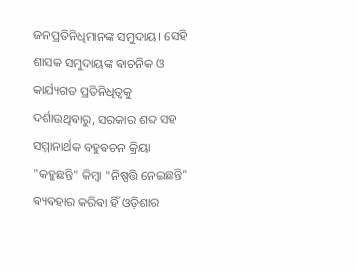ଜନପ୍ରତିନିଧିମାନଙ୍କ ସମୁଦାୟ। ସେହି ଶାସକ ସମୁଦାୟଙ୍କ ଵାଚନିକ ଓ କାର୍ଯ୍ୟଗତ ପ୍ରତିନିଧିତ୍ଵକୁ ଦର୍ଶାଉଥିଵାରୁ, ସରକାର ଶବ୍ଦ ସହ ସମ୍ମାନାର୍ଥକ ବହୁଵଚନ କ୍ରିୟା "କହୁଛନ୍ତି" କିମ୍ବା "ନିଷ୍ପତ୍ତି ନେଇଛନ୍ତି" ଵ୍ୟଵହାର କରିଵା ହିଁ ଓଡ଼ିଶାର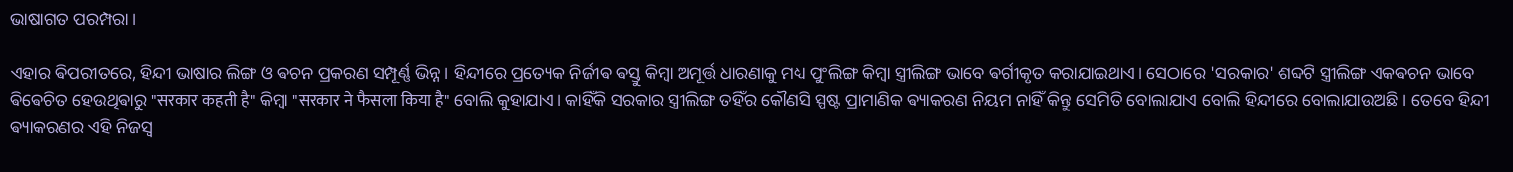ଭାଷାଗତ ପରମ୍ପରା।

ଏହାର ଵିପରୀତରେ, ହିନ୍ଦୀ ଭାଷାର ଲିଙ୍ଗ ଓ ଵଚନ ପ୍ରକରଣ ସମ୍ପୂର୍ଣ୍ଣ ଭିନ୍ନ। ହିନ୍ଦୀରେ ପ୍ରତ୍ୟେକ ନିର୍ଜୀଵ ଵସ୍ତୁ କିମ୍ବା ଅମୂର୍ତ୍ତ ଧାରଣାକୁ ମଧ୍ୟ ପୁଂଲିଙ୍ଗ କିମ୍ବା ସ୍ତ୍ରୀଲିଙ୍ଗ ଭାବେ ଵର୍ଗୀକୃତ କରାଯାଇଥାଏ। ସେଠାରେ 'ସରକାର' ଶବ୍ଦଟି ସ୍ତ୍ରୀଲିଙ୍ଗ ଏକଵଚନ ଭାବେ ଵିଵେଚିତ ହେଉଥିଵାରୁ "सरकार कहती है" କିମ୍ବା "सरकार ने फैसला किया है" ବୋଲି କୁହାଯାଏ। କାହିଁକି ସରକାର ସ୍ତ୍ରୀଲିଙ୍ଗ ତହିଁର କୌଣସି ସ୍ପଷ୍ଟ ପ୍ରାମାଣିକ ଵ୍ୟାକରଣ ନିୟମ ନାହିଁ କିନ୍ତୁ ସେମିତି ବୋଲାଯାଏ ବୋଲି ହିନ୍ଦୀରେ ବୋଲାଯାଉଅଛି । ତେବେ ହିନ୍ଦୀ ଵ୍ୟାକରଣର ଏହି ନିଜସ୍ଵ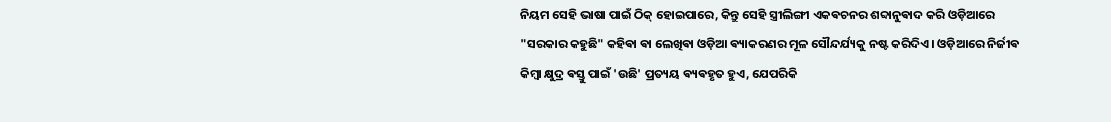ନିୟମ ସେହି ଭାଷା ପାଇଁ ଠିକ୍ ହୋଇପାରେ, କିନ୍ତୁ ସେହି ସ୍ତ୍ରୀଲିଙ୍ଗୀ ଏକଵଚନର ଶବ୍ଦାନୁଵାଦ କରି ଓଡ଼ିଆରେ "ସରକାର କହୁଛି" କହିଵା ଵା ଲେଖିଵା ଓଡ଼ିଆ ଵ୍ୟାକରଣର ମୂଳ ସୌନ୍ଦର୍ଯ୍ୟକୁ ନଷ୍ଟ କରିଦିଏ। ଓଡ଼ିଆରେ ନିର୍ଜୀଵ କିମ୍ବା କ୍ଷୁଦ୍ର ଵସ୍ତୁ ପାଇଁ 'ଉଛି' ପ୍ରତ୍ୟୟ ଵ୍ୟଵହୃତ ହୁଏ, ଯେପରିକି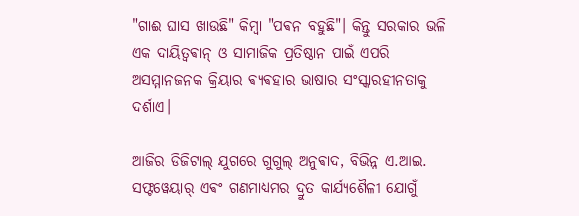"ଗାଈ ଘାସ ଖାଉଛି" କିମ୍ବା "ପଵନ ବହୁଛି"। କିନ୍ତୁ ସରକାର ଭଳି ଏକ ଦାୟିତ୍ଵଵାନ୍ ଓ ସାମାଜିକ ପ୍ରତିଷ୍ଠାନ ପାଇଁ ଏପରି ଅସମ୍ମାନଜନକ କ୍ରିୟାର ଵ୍ୟଵହାର ଭାଷାର ସଂସ୍କାରହୀନତାକୁ ଦର୍ଶାଏ।

ଆଜିର ଡିଜିଟାଲ୍ ଯୁଗରେ ଗୁଗୁଲ୍ ଅନୁଵାଦ, ବିଭିନ୍ନ ଏ.ଆଇ. ସଫ୍ଟୱେୟାର୍ ଏଵଂ ଗଣମାଧ୍ୟମର ଦ୍ରୁତ କାର୍ଯ୍ୟଶୈଳୀ ଯୋଗୁଁ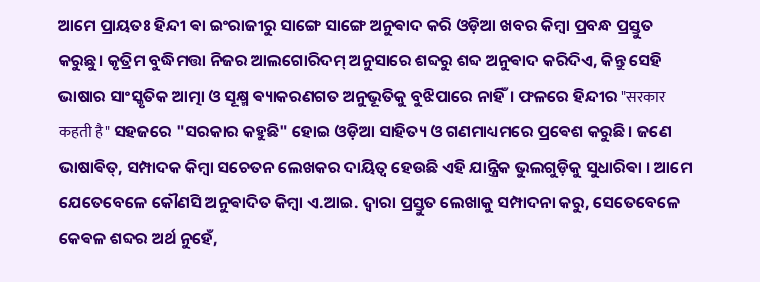ଆମେ ପ୍ରାୟତଃ ହିନ୍ଦୀ ଵା ଇଂରାଜୀରୁ ସାଙ୍ଗେ ସାଙ୍ଗେ ଅନୁଵାଦ କରି ଓଡ଼ିଆ ଖବର କିମ୍ବା ପ୍ରବନ୍ଧ ପ୍ରସ୍ତୁତ କରୁଛୁ। କୃତ୍ରିମ ବୁଦ୍ଧିମତ୍ତା ନିଜର ଆଲଗୋରିଦମ୍ ଅନୁସାରେ ଶବ୍ଦରୁ ଶବ୍ଦ ଅନୁଵାଦ କରିଦିଏ, କିନ୍ତୁ ସେହି ଭାଷାର ସାଂସ୍କୃତିକ ଆତ୍ମା ଓ ସୂକ୍ଷ୍ମ ଵ୍ୟାକରଣଗତ ଅନୁଭୂତିକୁ ବୁଝିପାରେ ନାହିଁ। ଫଳରେ ହିନ୍ଦୀର "सरकार कहती है" ସହଜରେ "ସରକାର କହୁଛି" ହୋଇ ଓଡ଼ିଆ ସାହିତ୍ୟ ଓ ଗଣମାଧ୍ୟମରେ ପ୍ରଵେଶ କରୁଛି। ଜଣେ ଭାଷାଵିତ୍, ସମ୍ପାଦକ କିମ୍ବା ସଚେତନ ଲେଖକର ଦାୟିତ୍ଵ ହେଉଛି ଏହି ଯାନ୍ତ୍ରିକ ଭୁଲଗୁଡ଼ିକୁ ସୁଧାରିଵା । ଆମେ ଯେତେବେଳେ କୌଣସି ଅନୁଵାଦିତ କିମ୍ବା ଏ.ଆଇ. ଦ୍ଵାରା ପ୍ରସ୍ତୁତ ଲେଖାକୁ ସମ୍ପାଦନା କରୁ, ସେତେବେଳେ କେଵଳ ଶବ୍ଦର ଅର୍ଥ ନୁହେଁ,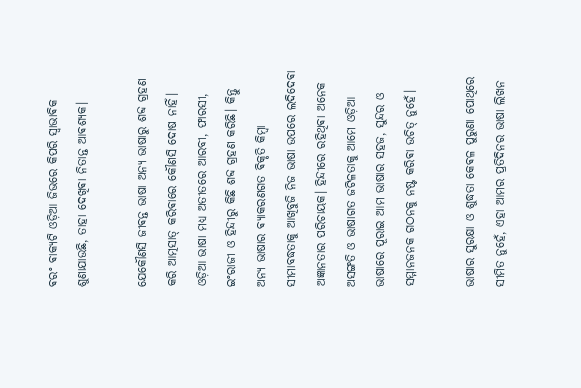ଵରଂ ଵାକ୍ୟଟି ଓଡ଼ିଆ ଜିଭରେ କିପରି ସ୍ଵାଭାଵିକ ଶୁଣାଯାଉଛି, ତାହା ଦେଖିଵା ନିତାନ୍ତ ଆଵଶ୍ୟକ।

ଯେକୌଣସି ଜୀଵନ୍ତ ଭାଷା ଅନ୍ୟ ଭାଷାରୁ ଶବ୍ଦ ଗ୍ରହଣ କରି ଆତ୍ମସାତ୍ କରିଵାରେ କୌଣସି ଦୋଷ ନାହିଁ। ଓଡ଼ିଆ ଭାଷା ମଧ୍ୟ ଅତୀତରେ ଆରବୀ, ଫାରସୀ, ଇଂରାଜୀ ଓ ହିନ୍ଦୀରୁ କିଛି ଶବ୍ଦ ଗ୍ରହଣ କରିଛି। କିନ୍ତୁ ଅନ୍ୟ ଭାଷାର ଵ୍ୟାକରଣଗତ ଵିକୃତି କିମ୍ବା ସୀମାବଦ୍ଧତାକୁ ଆଖିବୁଜି ନିଜ ଭାଷା ଉପରେ ଲଦିଦେଵା ଅଜ୍ଞାନତାର ପରିଚାୟକ। ହିନ୍ଦୀରେ ରହିଥିଵା ଅନେକ ଅସଙ୍ଗତି ଓ ଭାଷାଗତ ଜଟିଳତାକୁ ଆମେ ଓଡ଼ିଆ ଭାଷାରେ ପୂରାଇ ଆମ ଭାଷାର ସହଜ, ସୁନ୍ଦର ଓ ସମ୍ମାନଜନକ ଗଠନକୁ ନଷ୍ଟ କରିଵା ଉଚିତ୍ ନୁହେଁ।

ଭାଷାର ସୁରକ୍ଷା ଓ ଶୁଦ୍ଧତା କେଵଳ ପୁରୁଣା ପୋଥିରେ ସୀମିତ ନୁହେଁ, ଏହା ଆମର ପ୍ରତିଦିନର ଭାଷା ଲିଖନ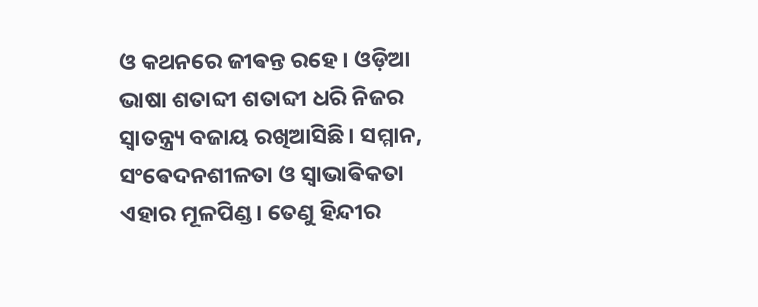ଓ କଥନରେ ଜୀଵନ୍ତ ରହେ। ଓଡ଼ିଆ ଭାଷା ଶତାବ୍ଦୀ ଶତାବ୍ଦୀ ଧରି ନିଜର ସ୍ଵାତନ୍ତ୍ର୍ୟ ବଜାୟ ରଖିଆସିଛି। ସମ୍ମାନ, ସଂଵେଦନଶୀଳତା ଓ ସ୍ଵାଭାଵିକତା ଏହାର ମୂଳପିଣ୍ଡ। ତେଣୁ ହିନ୍ଦୀର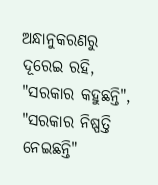ଅନ୍ଧାନୁକରଣରୁ ଦୂରେଇ ରହି, "ସରକାର କହୁଛନ୍ତି", "ସରକାର ନିଷ୍ପତ୍ତି ନେଇଛନ୍ତି"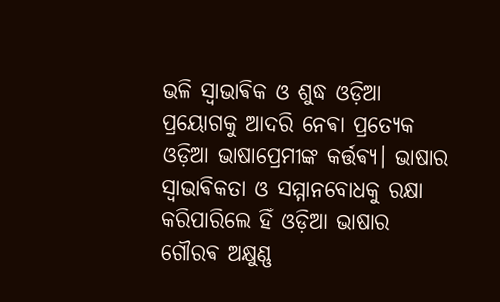ଭଳି ସ୍ଵାଭାଵିକ ଓ ଶୁଦ୍ଧ ଓଡ଼ିଆ ପ୍ରୟୋଗକୁ ଆଦରି ନେଵା ପ୍ରତ୍ୟେକ ଓଡ଼ିଆ ଭାଷାପ୍ରେମୀଙ୍କ କର୍ତ୍ତଵ୍ୟ। ଭାଷାର ସ୍ଵାଭାଵିକତା ଓ ସମ୍ମାନବୋଧକୁ ରକ୍ଷା କରିପାରିଲେ ହିଁ ଓଡ଼ିଆ ଭାଷାର ଗୌରଵ ଅକ୍ଷୁଣ୍ଣ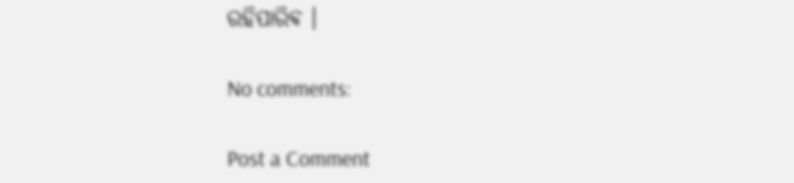ରହିପାରିଵ ।

No comments:

Post a Comment